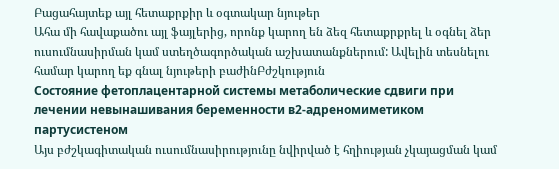Բացահայտեք այլ հետաքրքիր և օգտակար նյութեր
Ահա մի հավաքածու այլ ֆայլերից, որոնք կարող են ձեզ հետաքրքրել և օգնել ձեր ուսումնասիրման կամ ստեղծագործական աշխատանքներում: Ավելին տեսնելու համար կարող եք գնալ նյութերի բաժինԲժշկություն
Состояние фетоплацентарной системы метаболические сдвиги при лечении невынашивания беременности в2-адреномиметиком партусистеном
Այս բժշկագիտական ուսումնասիրությունը նվիրված է հղիության չկայացման կամ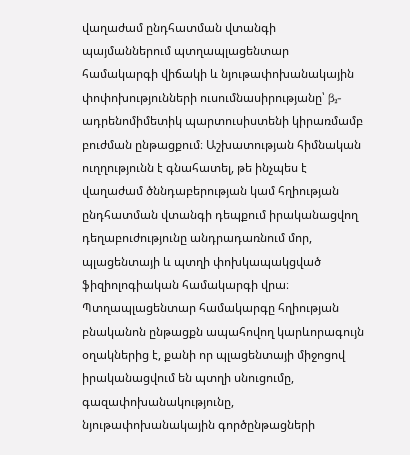վաղաժամ ընդհատման վտանգի պայմաններում պտղապլացենտար համակարգի վիճակի և նյութափոխանակային փոփոխությունների ուսումնասիրությանը՝ β₂-ադրենոմիմետիկ պարտուսիստենի կիրառմամբ բուժման ընթացքում։ Աշխատության հիմնական ուղղությունն է գնահատել, թե ինչպես է վաղաժամ ծննդաբերության կամ հղիության ընդհատման վտանգի դեպքում իրականացվող դեղաբուժությունը անդրադառնում մոր, պլացենտայի և պտղի փոխկապակցված ֆիզիոլոգիական համակարգի վրա։ Պտղապլացենտար համակարգը հղիության բնականոն ընթացքն ապահովող կարևորագույն օղակներից է, քանի որ պլացենտայի միջոցով իրականացվում են պտղի սնուցումը, գազափոխանակությունը, նյութափոխանակային գործընթացների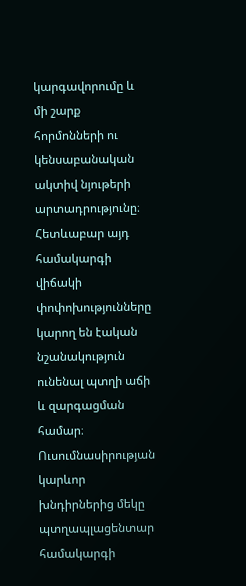կարգավորումը և մի շարք հորմոնների ու կենսաբանական ակտիվ նյութերի արտադրությունը։ Հետևաբար այդ համակարգի վիճակի փոփոխությունները կարող են էական նշանակություն ունենալ պտղի աճի և զարգացման համար։ Ուսումնասիրության կարևոր խնդիրներից մեկը պտղապլացենտար համակարգի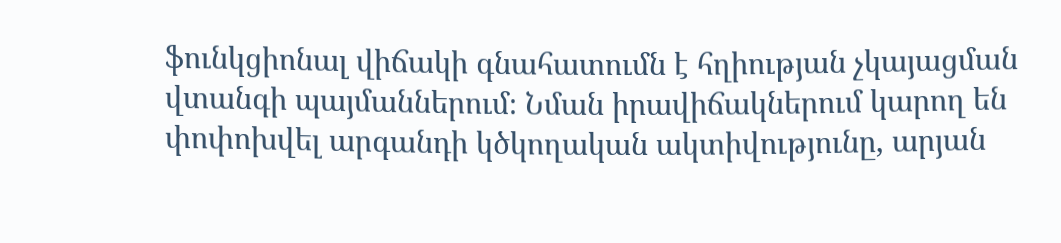ֆունկցիոնալ վիճակի գնահատումն է հղիության չկայացման վտանգի պայմաններում։ Նման իրավիճակներում կարող են փոփոխվել արգանդի կծկողական ակտիվությունը, արյան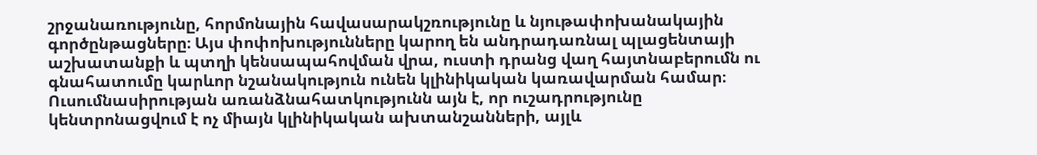շրջանառությունը, հորմոնային հավասարակշռությունը և նյութափոխանակային գործընթացները։ Այս փոփոխությունները կարող են անդրադառնալ պլացենտայի աշխատանքի և պտղի կենսապահովման վրա, ուստի դրանց վաղ հայտնաբերումն ու գնահատումը կարևոր նշանակություն ունեն կլինիկական կառավարման համար։ Ուսումնասիրության առանձնահատկությունն այն է, որ ուշադրությունը կենտրոնացվում է ոչ միայն կլինիկական ախտանշանների, այլև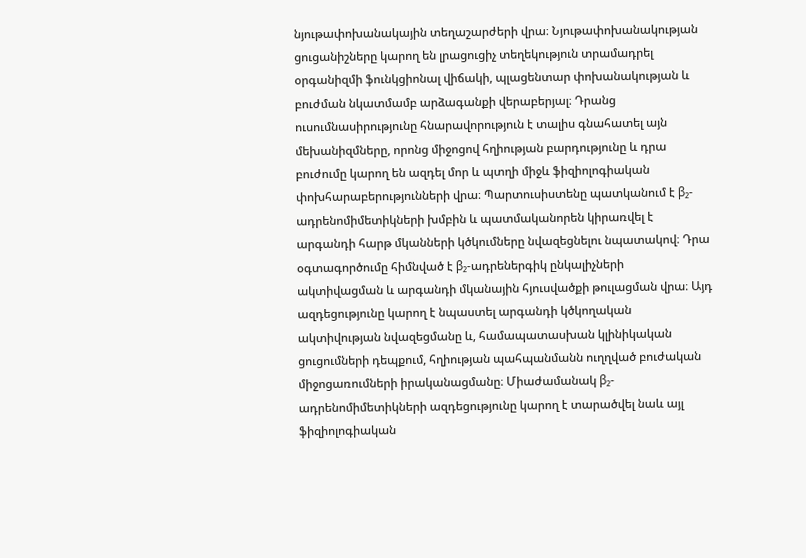նյութափոխանակային տեղաշարժերի վրա։ Նյութափոխանակության ցուցանիշները կարող են լրացուցիչ տեղեկություն տրամադրել օրգանիզմի ֆունկցիոնալ վիճակի, պլացենտար փոխանակության և բուժման նկատմամբ արձագանքի վերաբերյալ։ Դրանց ուսումնասիրությունը հնարավորություն է տալիս գնահատել այն մեխանիզմները, որոնց միջոցով հղիության բարդությունը և դրա բուժումը կարող են ազդել մոր և պտղի միջև ֆիզիոլոգիական փոխհարաբերությունների վրա։ Պարտուսիստենը պատկանում է β₂-ադրենոմիմետիկների խմբին և պատմականորեն կիրառվել է արգանդի հարթ մկանների կծկումները նվազեցնելու նպատակով։ Դրա օգտագործումը հիմնված է β₂-ադրեներգիկ ընկալիչների ակտիվացման և արգանդի մկանային հյուսվածքի թուլացման վրա։ Այդ ազդեցությունը կարող է նպաստել արգանդի կծկողական ակտիվության նվազեցմանը և, համապատասխան կլինիկական ցուցումների դեպքում, հղիության պահպանմանն ուղղված բուժական միջոցառումների իրականացմանը։ Միաժամանակ β₂-ադրենոմիմետիկների ազդեցությունը կարող է տարածվել նաև այլ ֆիզիոլոգիական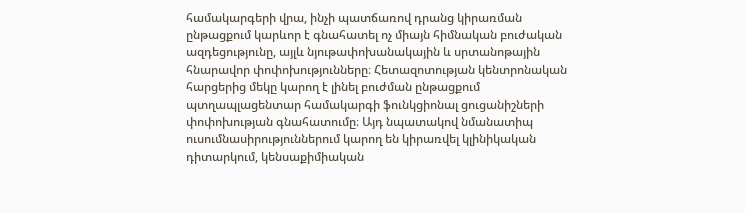համակարգերի վրա, ինչի պատճառով դրանց կիրառման ընթացքում կարևոր է գնահատել ոչ միայն հիմնական բուժական ազդեցությունը, այլև նյութափոխանակային և սրտանոթային հնարավոր փոփոխությունները։ Հետազոտության կենտրոնական հարցերից մեկը կարող է լինել բուժման ընթացքում պտղապլացենտար համակարգի ֆունկցիոնալ ցուցանիշների փոփոխության գնահատումը։ Այդ նպատակով նմանատիպ ուսումնասիրություններում կարող են կիրառվել կլինիկական դիտարկում, կենսաքիմիական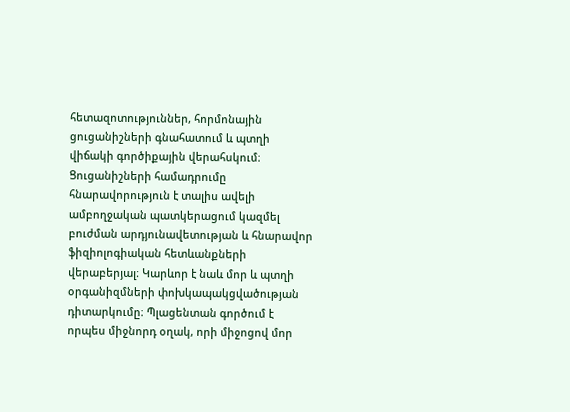հետազոտություններ, հորմոնային ցուցանիշների գնահատում և պտղի վիճակի գործիքային վերահսկում։ Ցուցանիշների համադրումը հնարավորություն է տալիս ավելի ամբողջական պատկերացում կազմել բուժման արդյունավետության և հնարավոր ֆիզիոլոգիական հետևանքների վերաբերյալ։ Կարևոր է նաև մոր և պտղի օրգանիզմների փոխկապակցվածության դիտարկումը։ Պլացենտան գործում է որպես միջնորդ օղակ, որի միջոցով մոր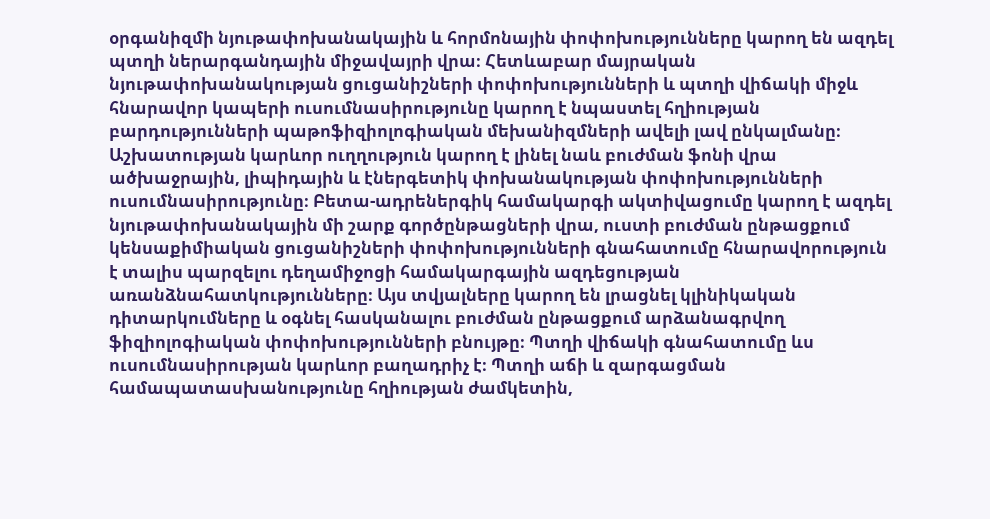օրգանիզմի նյութափոխանակային և հորմոնային փոփոխությունները կարող են ազդել պտղի ներարգանդային միջավայրի վրա։ Հետևաբար մայրական նյութափոխանակության ցուցանիշների փոփոխությունների և պտղի վիճակի միջև հնարավոր կապերի ուսումնասիրությունը կարող է նպաստել հղիության բարդությունների պաթոֆիզիոլոգիական մեխանիզմների ավելի լավ ընկալմանը։ Աշխատության կարևոր ուղղություն կարող է լինել նաև բուժման ֆոնի վրա ածխաջրային, լիպիդային և էներգետիկ փոխանակության փոփոխությունների ուսումնասիրությունը։ Բետա-ադրեներգիկ համակարգի ակտիվացումը կարող է ազդել նյութափոխանակային մի շարք գործընթացների վրա, ուստի բուժման ընթացքում կենսաքիմիական ցուցանիշների փոփոխությունների գնահատումը հնարավորություն է տալիս պարզելու դեղամիջոցի համակարգային ազդեցության առանձնահատկությունները։ Այս տվյալները կարող են լրացնել կլինիկական դիտարկումները և օգնել հասկանալու բուժման ընթացքում արձանագրվող ֆիզիոլոգիական փոփոխությունների բնույթը։ Պտղի վիճակի գնահատումը ևս ուսումնասիրության կարևոր բաղադրիչ է։ Պտղի աճի և զարգացման համապատասխանությունը հղիության ժամկետին,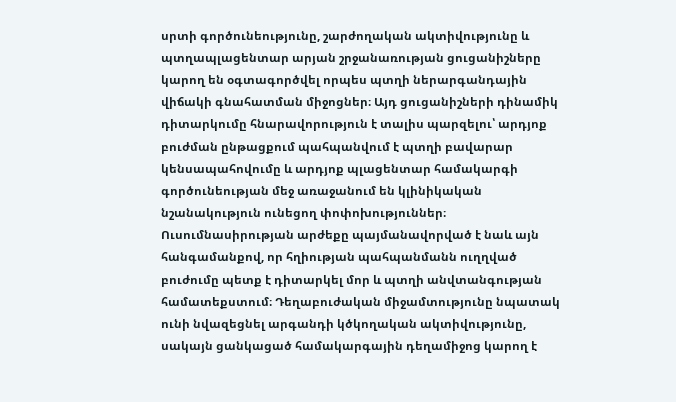սրտի գործունեությունը, շարժողական ակտիվությունը և պտղապլացենտար արյան շրջանառության ցուցանիշները կարող են օգտագործվել որպես պտղի ներարգանդային վիճակի գնահատման միջոցներ։ Այդ ցուցանիշների դինամիկ դիտարկումը հնարավորություն է տալիս պարզելու՝ արդյոք բուժման ընթացքում պահպանվում է պտղի բավարար կենսապահովումը և արդյոք պլացենտար համակարգի գործունեության մեջ առաջանում են կլինիկական նշանակություն ունեցող փոփոխություններ։ Ուսումնասիրության արժեքը պայմանավորված է նաև այն հանգամանքով, որ հղիության պահպանմանն ուղղված բուժումը պետք է դիտարկել մոր և պտղի անվտանգության համատեքստում։ Դեղաբուժական միջամտությունը նպատակ ունի նվազեցնել արգանդի կծկողական ակտիվությունը, սակայն ցանկացած համակարգային դեղամիջոց կարող է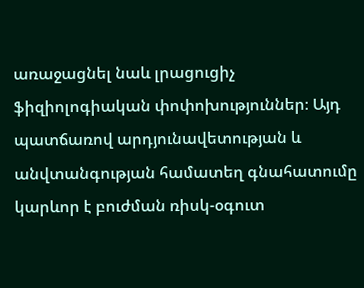առաջացնել նաև լրացուցիչ ֆիզիոլոգիական փոփոխություններ։ Այդ պատճառով արդյունավետության և անվտանգության համատեղ գնահատումը կարևոր է բուժման ռիսկ-օգուտ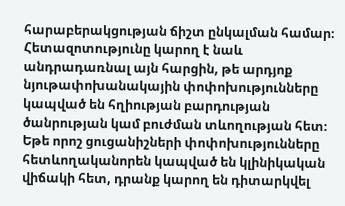հարաբերակցության ճիշտ ընկալման համար։ Հետազոտությունը կարող է նաև անդրադառնալ այն հարցին, թե արդյոք նյութափոխանակային փոփոխությունները կապված են հղիության բարդության ծանրության կամ բուժման տևողության հետ։ Եթե որոշ ցուցանիշների փոփոխությունները հետևողականորեն կապված են կլինիկական վիճակի հետ, դրանք կարող են դիտարկվել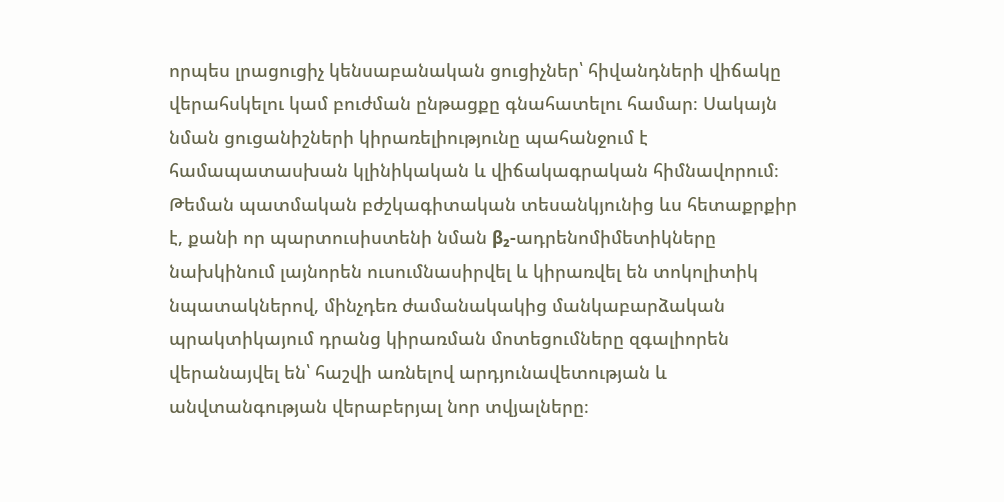որպես լրացուցիչ կենսաբանական ցուցիչներ՝ հիվանդների վիճակը վերահսկելու կամ բուժման ընթացքը գնահատելու համար։ Սակայն նման ցուցանիշների կիրառելիությունը պահանջում է համապատասխան կլինիկական և վիճակագրական հիմնավորում։ Թեման պատմական բժշկագիտական տեսանկյունից ևս հետաքրքիր է, քանի որ պարտուսիստենի նման β₂-ադրենոմիմետիկները նախկինում լայնորեն ուսումնասիրվել և կիրառվել են տոկոլիտիկ նպատակներով, մինչդեռ ժամանակակից մանկաբարձական պրակտիկայում դրանց կիրառման մոտեցումները զգալիորեն վերանայվել են՝ հաշվի առնելով արդյունավետության և անվտանգության վերաբերյալ նոր տվյալները։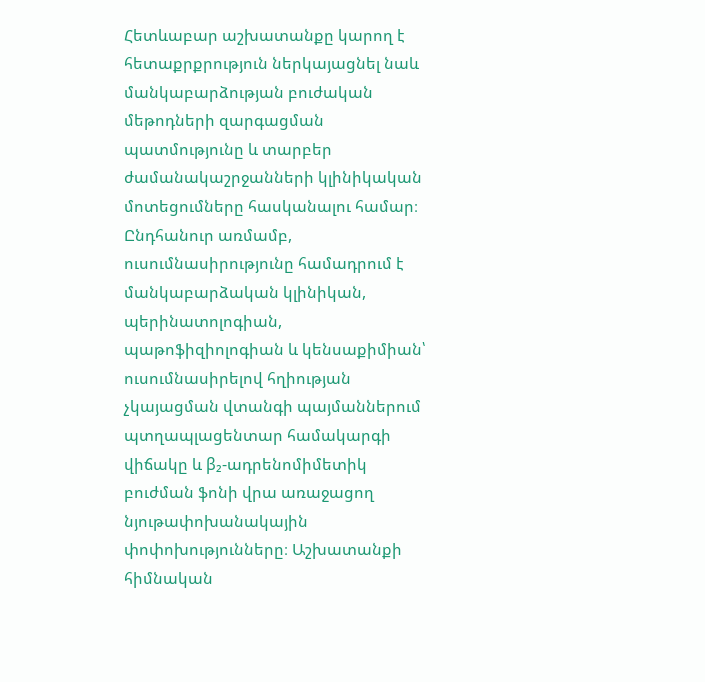Հետևաբար աշխատանքը կարող է հետաքրքրություն ներկայացնել նաև մանկաբարձության բուժական մեթոդների զարգացման պատմությունը և տարբեր ժամանակաշրջանների կլինիկական մոտեցումները հասկանալու համար։ Ընդհանուր առմամբ, ուսումնասիրությունը համադրում է մանկաբարձական կլինիկան, պերինատոլոգիան, պաթոֆիզիոլոգիան և կենսաքիմիան՝ ուսումնասիրելով հղիության չկայացման վտանգի պայմաններում պտղապլացենտար համակարգի վիճակը և β₂-ադրենոմիմետիկ բուժման ֆոնի վրա առաջացող նյութափոխանակային փոփոխությունները։ Աշխատանքի հիմնական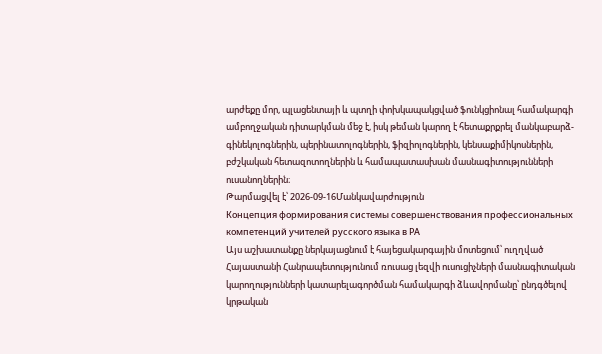արժեքը մոր, պլացենտայի և պտղի փոխկապակցված ֆունկցիոնալ համակարգի ամբողջական դիտարկման մեջ է, իսկ թեման կարող է հետաքրքրել մանկաբարձ-գինեկոլոգներին, պերինատոլոգներին, ֆիզիոլոգներին, կենսաքիմիկոսներին, բժշկական հետազոտողներին և համապատասխան մասնագիտությունների ուսանողներին։
Թարմացվել է՝ 2026-09-16Մանկավարժություն
Концепция формирования системы совершенствования профессиональных компетенций учителей русского языка в РА
Այս աշխատանքը ներկայացնում է հայեցակարգային մոտեցում՝ ուղղված Հայաստանի Հանրապետությունում ռուսաց լեզվի ուսուցիչների մասնագիտական կարողությունների կատարելագործման համակարգի ձևավորմանը՝ ընդգծելով կրթական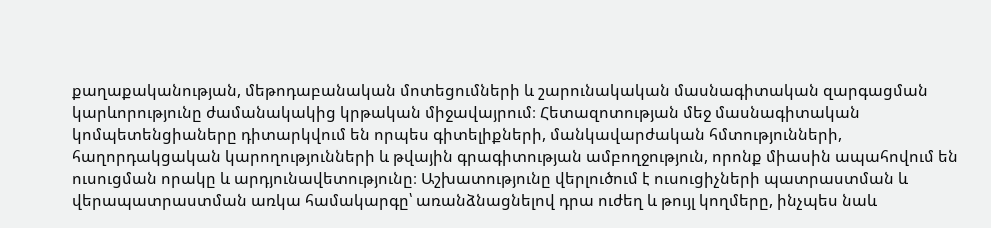քաղաքականության, մեթոդաբանական մոտեցումների և շարունակական մասնագիտական զարգացման կարևորությունը ժամանակակից կրթական միջավայրում։ Հետազոտության մեջ մասնագիտական կոմպետենցիաները դիտարկվում են որպես գիտելիքների, մանկավարժական հմտությունների, հաղորդակցական կարողությունների և թվային գրագիտության ամբողջություն, որոնք միասին ապահովում են ուսուցման որակը և արդյունավետությունը։ Աշխատությունը վերլուծում է ուսուցիչների պատրաստման և վերապատրաստման առկա համակարգը՝ առանձնացնելով դրա ուժեղ և թույլ կողմերը, ինչպես նաև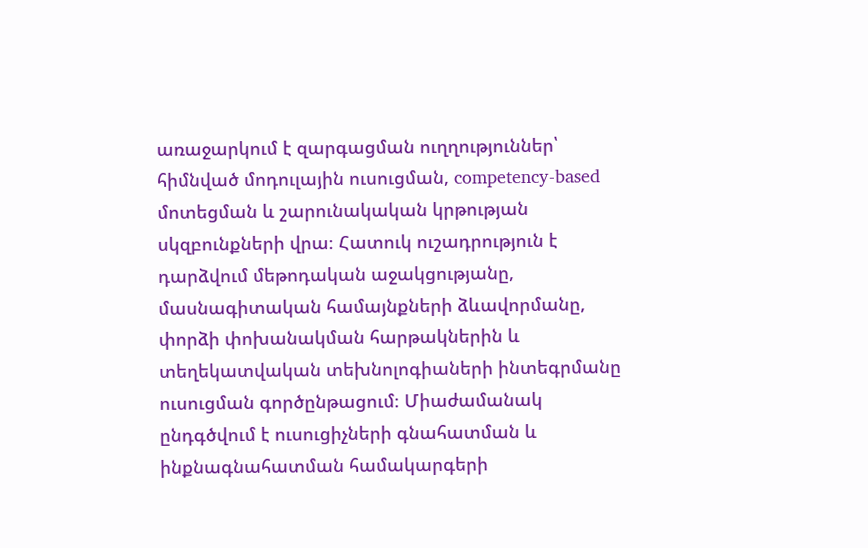առաջարկում է զարգացման ուղղություններ՝ հիմնված մոդուլային ուսուցման, competency-based մոտեցման և շարունակական կրթության սկզբունքների վրա։ Հատուկ ուշադրություն է դարձվում մեթոդական աջակցությանը, մասնագիտական համայնքների ձևավորմանը, փորձի փոխանակման հարթակներին և տեղեկատվական տեխնոլոգիաների ինտեգրմանը ուսուցման գործընթացում։ Միաժամանակ ընդգծվում է ուսուցիչների գնահատման և ինքնագնահատման համակարգերի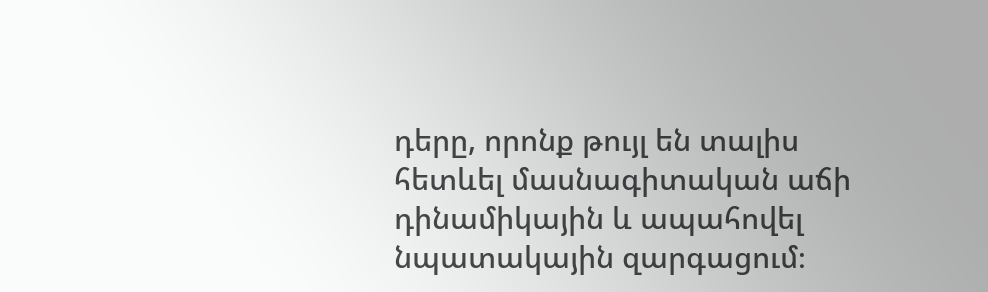դերը, որոնք թույլ են տալիս հետևել մասնագիտական աճի դինամիկային և ապահովել նպատակային զարգացում։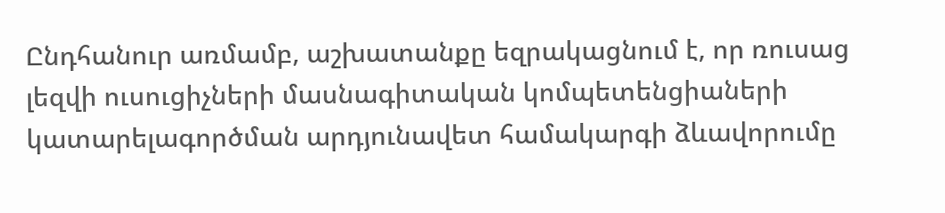Ընդհանուր առմամբ, աշխատանքը եզրակացնում է, որ ռուսաց լեզվի ուսուցիչների մասնագիտական կոմպետենցիաների կատարելագործման արդյունավետ համակարգի ձևավորումը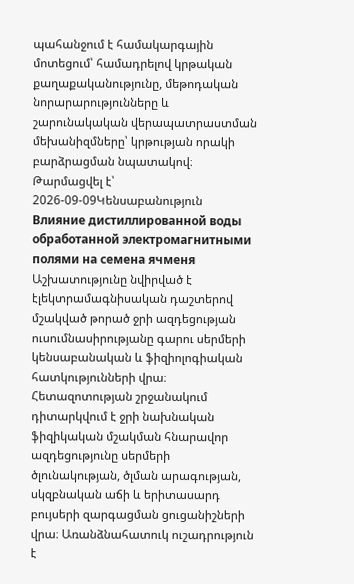պահանջում է համակարգային մոտեցում՝ համադրելով կրթական քաղաքականությունը, մեթոդական նորարարությունները և շարունակական վերապատրաստման մեխանիզմները՝ կրթության որակի բարձրացման նպատակով։
Թարմացվել է՝ 2026-09-09Կենսաբանություն
Влияние дистиллированной воды обработанной электромагнитными полями на семена ячменя
Աշխատությունը նվիրված է էլեկտրամագնիսական դաշտերով մշակված թորած ջրի ազդեցության ուսումնասիրությանը գարու սերմերի կենսաբանական և ֆիզիոլոգիական հատկությունների վրա։ Հետազոտության շրջանակում դիտարկվում է ջրի նախնական ֆիզիկական մշակման հնարավոր ազդեցությունը սերմերի ծլունակության, ծլման արագության, սկզբնական աճի և երիտասարդ բույսերի զարգացման ցուցանիշների վրա։ Առանձնահատուկ ուշադրություն է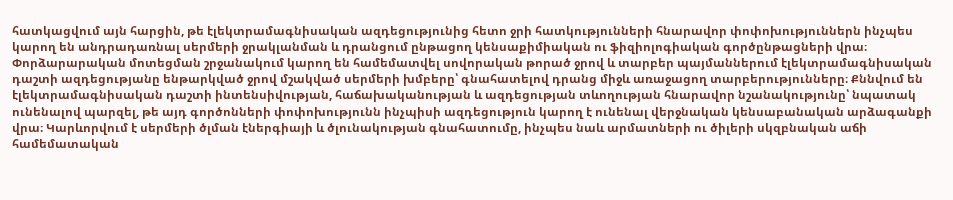հատկացվում այն հարցին, թե էլեկտրամագնիսական ազդեցությունից հետո ջրի հատկությունների հնարավոր փոփոխություններն ինչպես կարող են անդրադառնալ սերմերի ջրակլանման և դրանցում ընթացող կենսաքիմիական ու ֆիզիոլոգիական գործընթացների վրա։ Փորձարարական մոտեցման շրջանակում կարող են համեմատվել սովորական թորած ջրով և տարբեր պայմաններում էլեկտրամագնիսական դաշտի ազդեցությանը ենթարկված ջրով մշակված սերմերի խմբերը՝ գնահատելով դրանց միջև առաջացող տարբերությունները։ Քննվում են էլեկտրամագնիսական դաշտի ինտենսիվության, հաճախականության և ազդեցության տևողության հնարավոր նշանակությունը՝ նպատակ ունենալով պարզել, թե այդ գործոնների փոփոխությունն ինչպիսի ազդեցություն կարող է ունենալ վերջնական կենսաբանական արձագանքի վրա։ Կարևորվում է սերմերի ծլման էներգիայի և ծլունակության գնահատումը, ինչպես նաև արմատների ու ծիլերի սկզբնական աճի համեմատական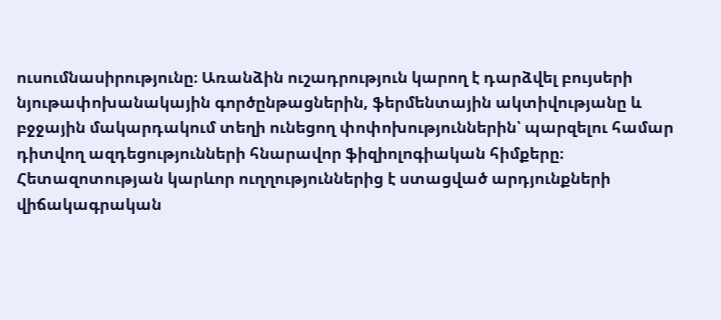ուսումնասիրությունը։ Առանձին ուշադրություն կարող է դարձվել բույսերի նյութափոխանակային գործընթացներին, ֆերմենտային ակտիվությանը և բջջային մակարդակում տեղի ունեցող փոփոխություններին՝ պարզելու համար դիտվող ազդեցությունների հնարավոր ֆիզիոլոգիական հիմքերը։ Հետազոտության կարևոր ուղղություններից է ստացված արդյունքների վիճակագրական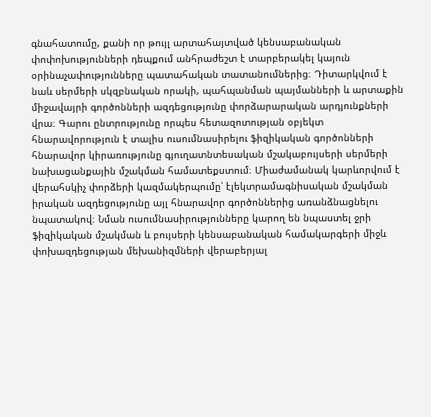գնահատումը, քանի որ թույլ արտահայտված կենսաբանական փոփոխությունների դեպքում անհրաժեշտ է տարբերակել կայուն օրինաչափությունները պատահական տատանումներից։ Դիտարկվում է նաև սերմերի սկզբնական որակի, պահպանման պայմանների և արտաքին միջավայրի գործոնների ազդեցությունը փորձարարական արդյունքների վրա։ Գարու ընտրությունը որպես հետազոտության օբյեկտ հնարավորություն է տալիս ուսումնասիրելու ֆիզիկական գործոնների հնարավոր կիրառությունը գյուղատնտեսական մշակաբույսերի սերմերի նախացանքային մշակման համատեքստում։ Միաժամանակ կարևորվում է վերահսկիչ փորձերի կազմակերպումը՝ էլեկտրամագնիսական մշակման իրական ազդեցությունը այլ հնարավոր գործոններից առանձնացնելու նպատակով։ Նման ուսումնասիրությունները կարող են նպաստել ջրի ֆիզիկական մշակման և բույսերի կենսաբանական համակարգերի միջև փոխազդեցության մեխանիզմների վերաբերյալ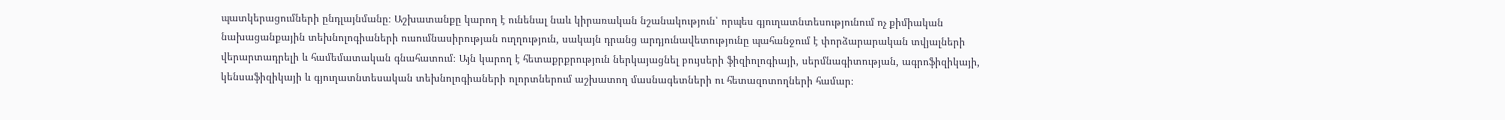պատկերացումների ընդլայնմանը։ Աշխատանքը կարող է ունենալ նաև կիրառական նշանակություն՝ որպես գյուղատնտեսությունում ոչ քիմիական նախացանքային տեխնոլոգիաների ուսումնասիրության ուղղություն, սակայն դրանց արդյունավետությունը պահանջում է փորձարարական տվյալների վերարտադրելի և համեմատական գնահատում։ Այն կարող է հետաքրքրություն ներկայացնել բույսերի ֆիզիոլոգիայի, սերմնագիտության, ագրոֆիզիկայի, կենսաֆիզիկայի և գյուղատնտեսական տեխնոլոգիաների ոլորտներում աշխատող մասնագետների ու հետազոտողների համար։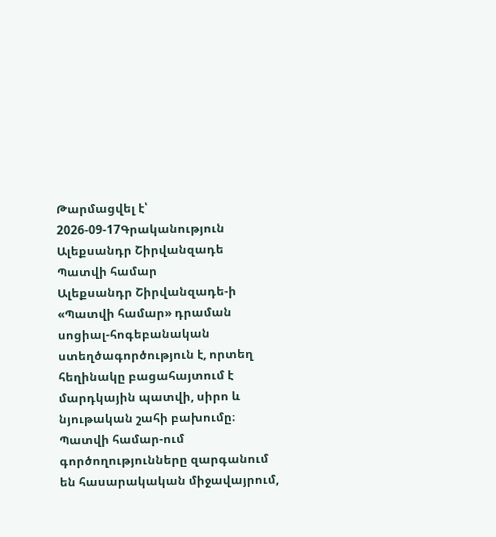Թարմացվել է՝ 2026-09-17Գրականություն
Ալեքսանդր Շիրվանզադե Պատվի համար
Ալեքսանդր Շիրվանզադե-ի «Պատվի համար» դրաման սոցիալ-հոգեբանական ստեղծագործություն է, որտեղ հեղինակը բացահայտում է մարդկային պատվի, սիրո և նյութական շահի բախումը։ Պատվի համար-ում գործողությունները զարգանում են հասարակական միջավայրում,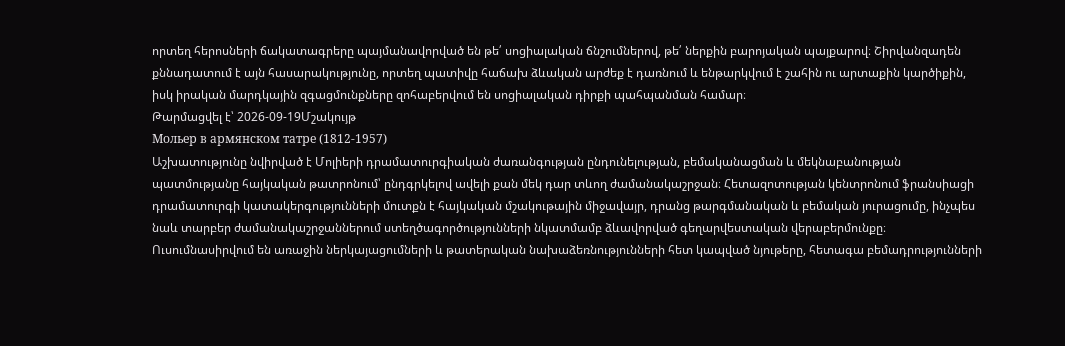որտեղ հերոսների ճակատագրերը պայմանավորված են թե՛ սոցիալական ճնշումներով, թե՛ ներքին բարոյական պայքարով։ Շիրվանզադեն քննադատում է այն հասարակությունը, որտեղ պատիվը հաճախ ձևական արժեք է դառնում և ենթարկվում է շահին ու արտաքին կարծիքին, իսկ իրական մարդկային զգացմունքները զոհաբերվում են սոցիալական դիրքի պահպանման համար։
Թարմացվել է՝ 2026-09-19Մշակույթ
Мольер в армянском татре (1812-1957)
Աշխատությունը նվիրված է Մոլիերի դրամատուրգիական ժառանգության ընդունելության, բեմականացման և մեկնաբանության պատմությանը հայկական թատրոնում՝ ընդգրկելով ավելի քան մեկ դար տևող ժամանակաշրջան։ Հետազոտության կենտրոնում ֆրանսիացի դրամատուրգի կատակերգությունների մուտքն է հայկական մշակութային միջավայր, դրանց թարգմանական և բեմական յուրացումը, ինչպես նաև տարբեր ժամանակաշրջաններում ստեղծագործությունների նկատմամբ ձևավորված գեղարվեստական վերաբերմունքը։ Ուսումնասիրվում են առաջին ներկայացումների և թատերական նախաձեռնությունների հետ կապված նյութերը, հետագա բեմադրությունների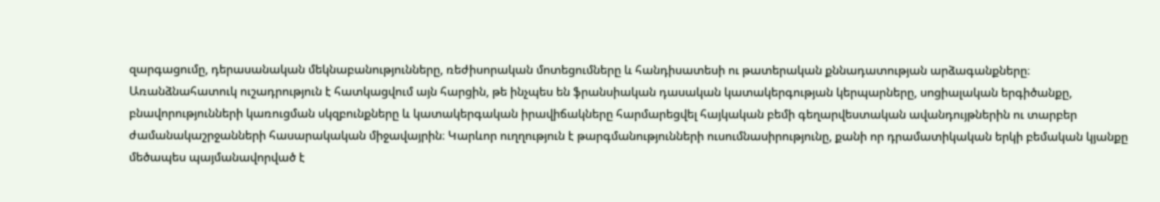զարգացումը, դերասանական մեկնաբանությունները, ռեժիսորական մոտեցումները և հանդիսատեսի ու թատերական քննադատության արձագանքները։ Առանձնահատուկ ուշադրություն է հատկացվում այն հարցին, թե ինչպես են ֆրանսիական դասական կատակերգության կերպարները, սոցիալական երգիծանքը, բնավորությունների կառուցման սկզբունքները և կատակերգական իրավիճակները հարմարեցվել հայկական բեմի գեղարվեստական ավանդույթներին ու տարբեր ժամանակաշրջանների հասարակական միջավայրին։ Կարևոր ուղղություն է թարգմանությունների ուսումնասիրությունը, քանի որ դրամատիկական երկի բեմական կյանքը մեծապես պայմանավորված է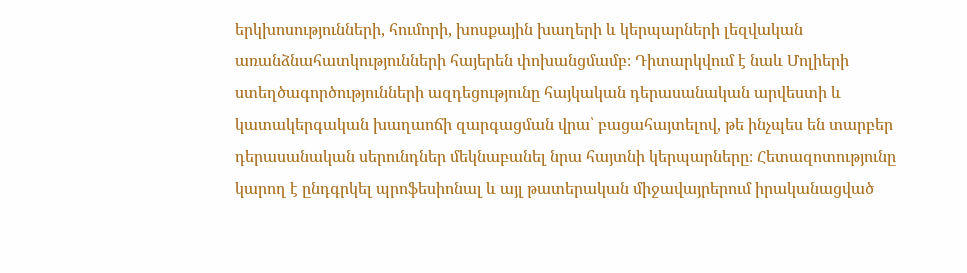երկխոսությունների, հումորի, խոսքային խաղերի և կերպարների լեզվական առանձնահատկությունների հայերեն փոխանցմամբ։ Դիտարկվում է նաև Մոլիերի ստեղծագործությունների ազդեցությունը հայկական դերասանական արվեստի և կատակերգական խաղաոճի զարգացման վրա՝ բացահայտելով, թե ինչպես են տարբեր դերասանական սերունդներ մեկնաբանել նրա հայտնի կերպարները։ Հետազոտությունը կարող է ընդգրկել պրոֆեսիոնալ և այլ թատերական միջավայրերում իրականացված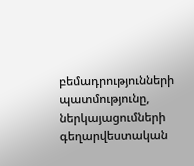բեմադրությունների պատմությունը, ներկայացումների գեղարվեստական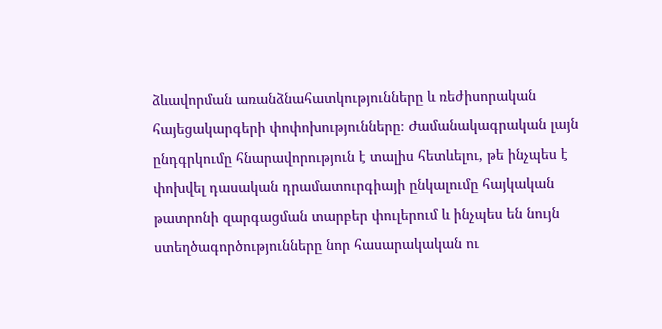ձևավորման առանձնահատկությունները և ռեժիսորական հայեցակարգերի փոփոխությունները։ Ժամանակագրական լայն ընդգրկումը հնարավորություն է տալիս հետևելու, թե ինչպես է փոխվել դասական դրամատուրգիայի ընկալումը հայկական թատրոնի զարգացման տարբեր փուլերում և ինչպես են նույն ստեղծագործությունները նոր հասարակական ու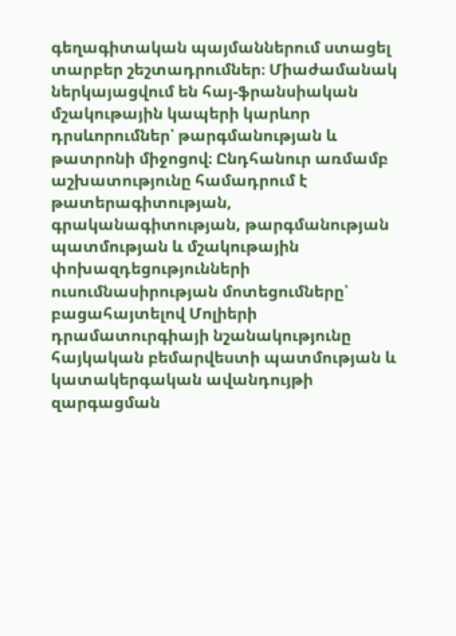գեղագիտական պայմաններում ստացել տարբեր շեշտադրումներ։ Միաժամանակ ներկայացվում են հայ-ֆրանսիական մշակութային կապերի կարևոր դրսևորումներ՝ թարգմանության և թատրոնի միջոցով։ Ընդհանուր առմամբ աշխատությունը համադրում է թատերագիտության, գրականագիտության, թարգմանության պատմության և մշակութային փոխազդեցությունների ուսումնասիրության մոտեցումները՝ բացահայտելով Մոլիերի դրամատուրգիայի նշանակությունը հայկական բեմարվեստի պատմության և կատակերգական ավանդույթի զարգացման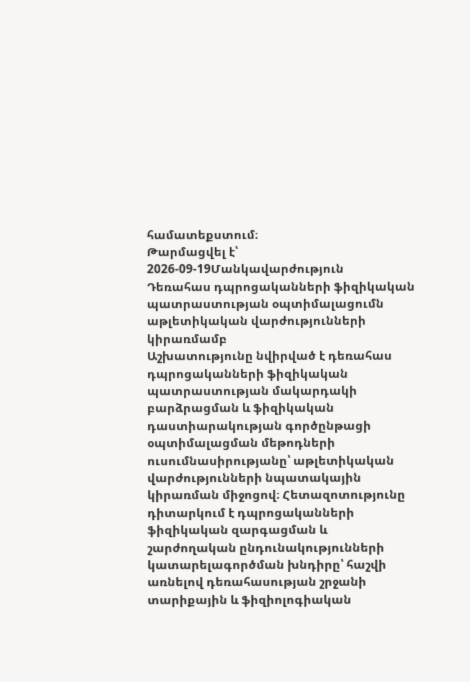համատեքստում։
Թարմացվել է՝ 2026-09-19Մանկավարժություն
Դեռահաս դպրոցականների ֆիզիկական պատրաստության օպտիմալացումն աթլետիկական վարժությունների կիրառմամբ
Աշխատությունը նվիրված է դեռահաս դպրոցականների ֆիզիկական պատրաստության մակարդակի բարձրացման և ֆիզիկական դաստիարակության գործընթացի օպտիմալացման մեթոդների ուսումնասիրությանը՝ աթլետիկական վարժությունների նպատակային կիրառման միջոցով։ Հետազոտությունը դիտարկում է դպրոցականների ֆիզիկական զարգացման և շարժողական ընդունակությունների կատարելագործման խնդիրը՝ հաշվի առնելով դեռահասության շրջանի տարիքային և ֆիզիոլոգիական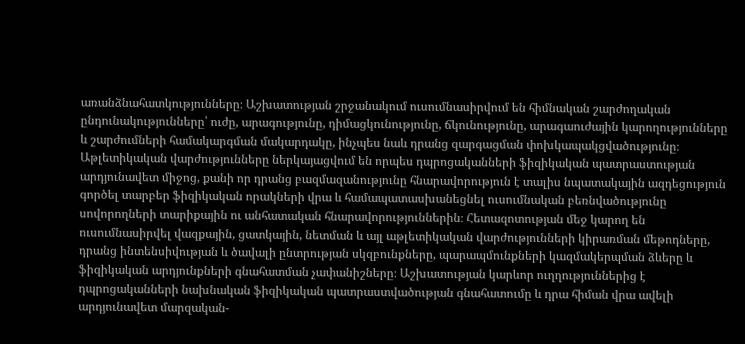առանձնահատկությունները։ Աշխատության շրջանակում ուսումնասիրվում են հիմնական շարժողական ընդունակությունները՝ ուժը, արագությունը, դիմացկունությունը, ճկունությունը, արագաուժային կարողությունները և շարժումների համակարգման մակարդակը, ինչպես նաև դրանց զարգացման փոխկապակցվածությունը։ Աթլետիկական վարժությունները ներկայացվում են որպես դպրոցականների ֆիզիկական պատրաստության արդյունավետ միջոց, քանի որ դրանց բազմազանությունը հնարավորություն է տալիս նպատակային ազդեցություն գործել տարբեր ֆիզիկական որակների վրա և համապատասխանեցնել ուսումնական բեռնվածությունը սովորողների տարիքային ու անհատական հնարավորություններին։ Հետազոտության մեջ կարող են ուսումնասիրվել վազքային, ցատկային, նետման և այլ աթլետիկական վարժությունների կիրառման մեթոդները, դրանց ինտենսիվության և ծավալի ընտրության սկզբունքները, պարապմունքների կազմակերպման ձևերը և ֆիզիկական արդյունքների գնահատման չափանիշները։ Աշխատության կարևոր ուղղություններից է դպրոցականների նախնական ֆիզիկական պատրաստվածության գնահատումը և դրա հիման վրա ավելի արդյունավետ մարզական-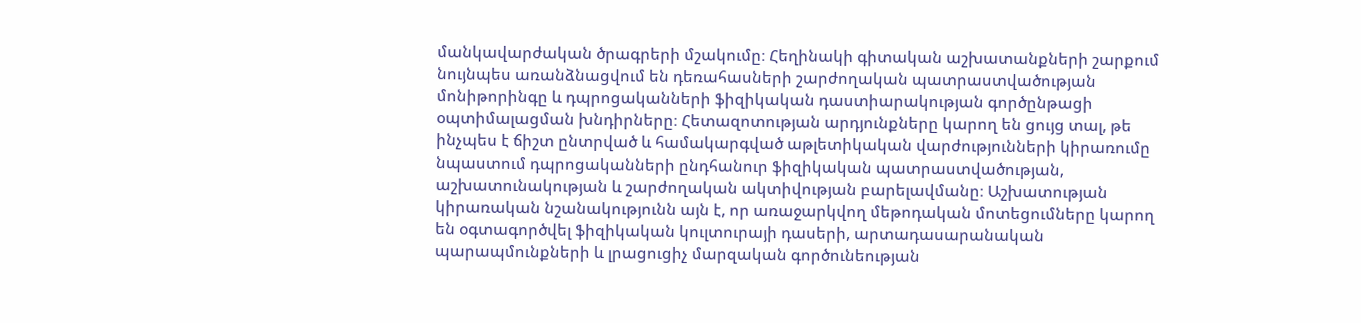մանկավարժական ծրագրերի մշակումը։ Հեղինակի գիտական աշխատանքների շարքում նույնպես առանձնացվում են դեռահասների շարժողական պատրաստվածության մոնիթորինգը և դպրոցականների ֆիզիկական դաստիարակության գործընթացի օպտիմալացման խնդիրները։ Հետազոտության արդյունքները կարող են ցույց տալ, թե ինչպես է ճիշտ ընտրված և համակարգված աթլետիկական վարժությունների կիրառումը նպաստում դպրոցականների ընդհանուր ֆիզիկական պատրաստվածության, աշխատունակության և շարժողական ակտիվության բարելավմանը։ Աշխատության կիրառական նշանակությունն այն է, որ առաջարկվող մեթոդական մոտեցումները կարող են օգտագործվել ֆիզիկական կուլտուրայի դասերի, արտադասարանական պարապմունքների և լրացուցիչ մարզական գործունեության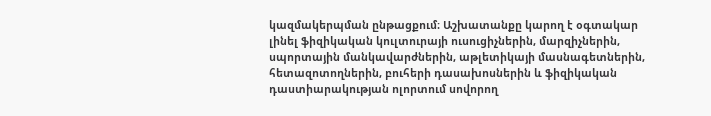կազմակերպման ընթացքում։ Աշխատանքը կարող է օգտակար լինել ֆիզիկական կուլտուրայի ուսուցիչներին, մարզիչներին, սպորտային մանկավարժներին, աթլետիկայի մասնագետներին, հետազոտողներին, բուհերի դասախոսներին և ֆիզիկական դաստիարակության ոլորտում սովորող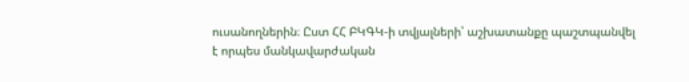ուսանողներին։ Ըստ ՀՀ ԲԿԳԿ-ի տվյալների՝ աշխատանքը պաշտպանվել է որպես մանկավարժական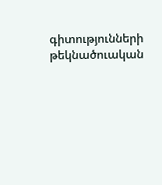գիտությունների թեկնածուական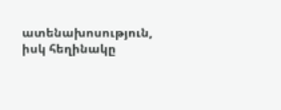ատենախոսություն, իսկ հեղինակը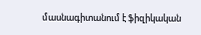մասնագիտանում է ֆիզիկական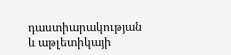դաստիարակության և աթլետիկայի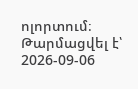ոլորտում։
Թարմացվել է՝ 2026-09-06